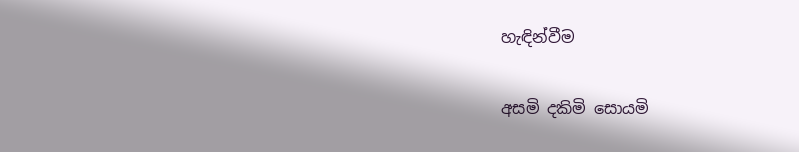හැඳින්වීම

අසමි දකිමි සොයමි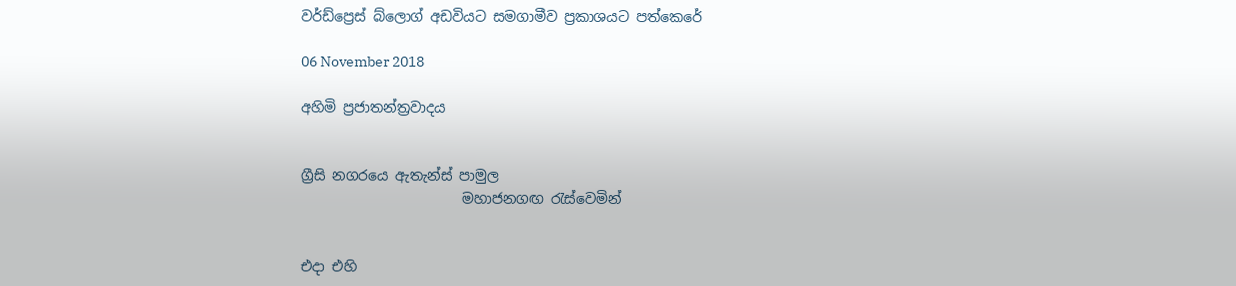වර්ඩ්ප්‍රෙස් බ්ලොග් අඩවියට සමගාමීව ප්‍රකාශයට පත්කෙරේ

06 November 2018

අහිමි ප්‍රජාතන්ත්‍රවාදය


ග්‍රීසි නගරයෙ ඇතැන්ස් පාමුල
                       මහාජනගඟ රැස්වෙමින්


එදා එහි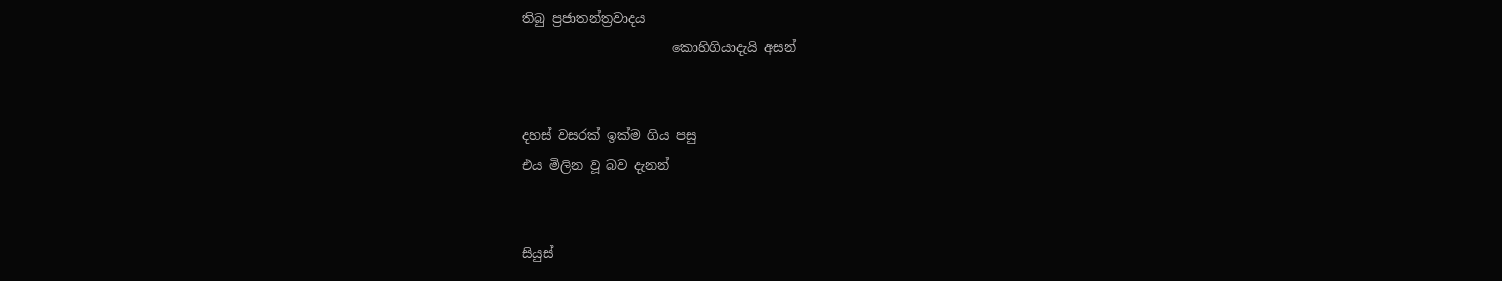තිබු ප්‍රජාතන්ත්‍රවාදය
                       කොහිගියාදැයි අසන්


දහස් වසරක් ඉක්ම ගිය පසු
එය මිලින වූ බව දැනන්


සියුස්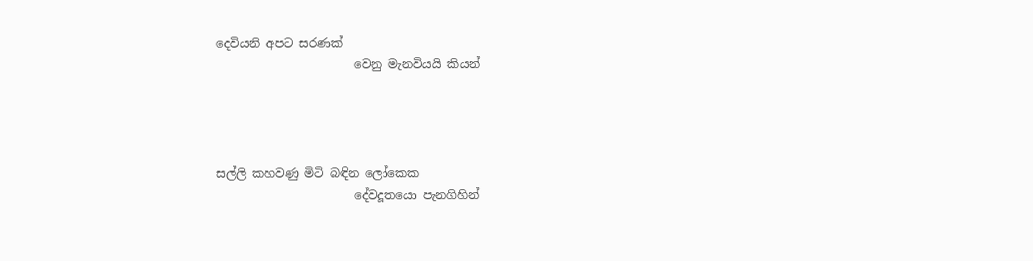දෙවියනි අපට සරණක්
                       වෙනු මැනවියයි කියන්




සල්ලි කහවණු මිටි බඳින ලෝකෙක
                       දේවදූතයො පැනගිහින්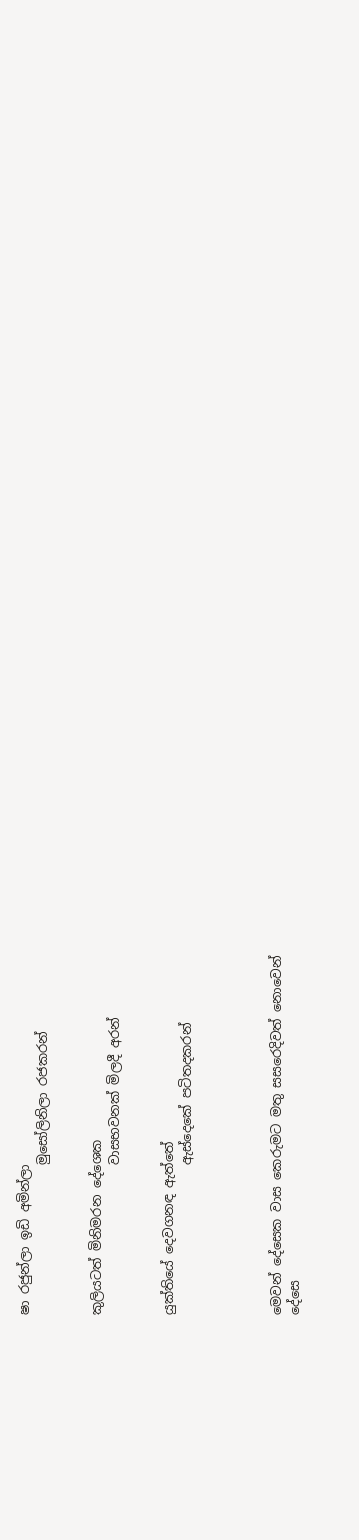ෂා රජුන්ලා ඉඩි අමින්ලා
                       මුසෝලිනිලා රජකරන්


කුලියටත් මිනිමරන දේශෙක
                       වාසභවනක් මිලදී අරන්


යුක්තියේ දෙවගනඳ ඇත්තේ
                       ඇස්දෙකේ පටිතදකරන්




මෙවන් දේසෙක වාස කෙරුමට මතු සසරෙදිවත් නොවෙන්
දේසෙ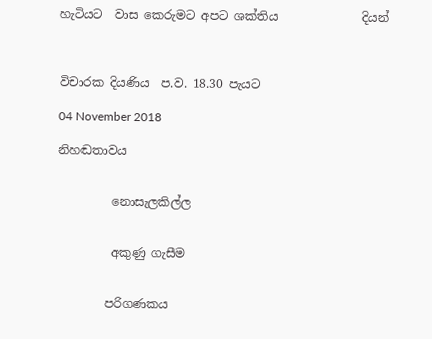හැටියට  වාස කෙරුමට අපට ශක්තිය              දියන්



විචාරක දියණිය  ප.ව. 18.30 පැයට

04 November 2018

නිහඬතාවය


         නොසැලකිල්ල


         අකුණු ගැසීම


        පරිගණකය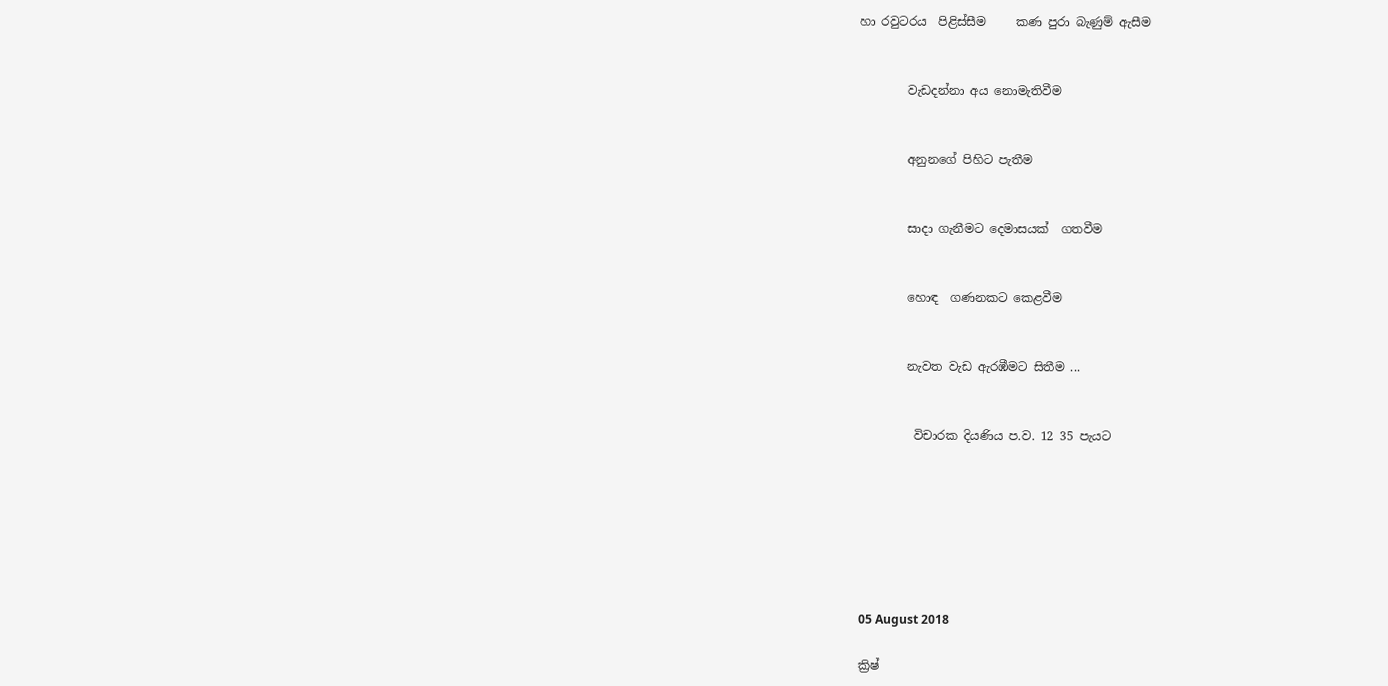හා රවුටරය  පිළිස්සීම     කණ පුරා බැණුම් ඇසීම


        වැඩදන්නා අය නොමැතිවීම


        අනුනගේ පිහිට පැතීම


        සාදා ගැනීමට දෙමාසයක්  ගතවීම


        හොඳ  ගණනකට කෙළවීම


        නැවත වැඩ ඇරඹීමට සිතීම ...


         විචාරක දියණිය ප.ව. 12 35 පැයට







05 August 2018

ක්‍රිෂ්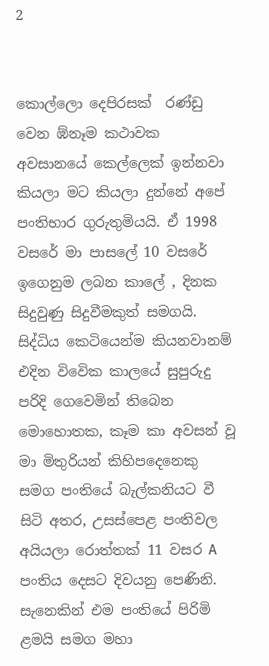2


කොල්ලො දෙපිරසක්  රණ්ඩු වෙන ඹ්නෑම කථාවක අවසානයේ කෙල්ලෙක් ඉන්නවා කියලා මට කියලා දුන්නේ අපේ පංතිභාර ගුරුතුමියයි. ඒ 1998 වසරේ මා පාසලේ 10 වසරේ ඉගෙනුම ලබන කාලේ , දිනක සිදුවුණු සිදුවීමකුත් සමගයි. සිද්ධිය කෙටියෙන්ම කියනවානම් එදින විවෙික කාලයේ සුපුරුදු පරිදි ගෙවෙමින් තිබෙන මොහොතක, කෑම කා අවසන් වූ මා මිතුරියන් කිහිපදෙනෙකු සමග පංතියේ බැල්කනියට වී සිටි අතර, උසස්පෙළ පංතිවල අයියලා රොත්තක් 11 වසර A පංතිය දෙසට දිවයනු පෙණිනි. සැනෙකින් එම පංතියේ පිරිමි ළමයි සමග මහා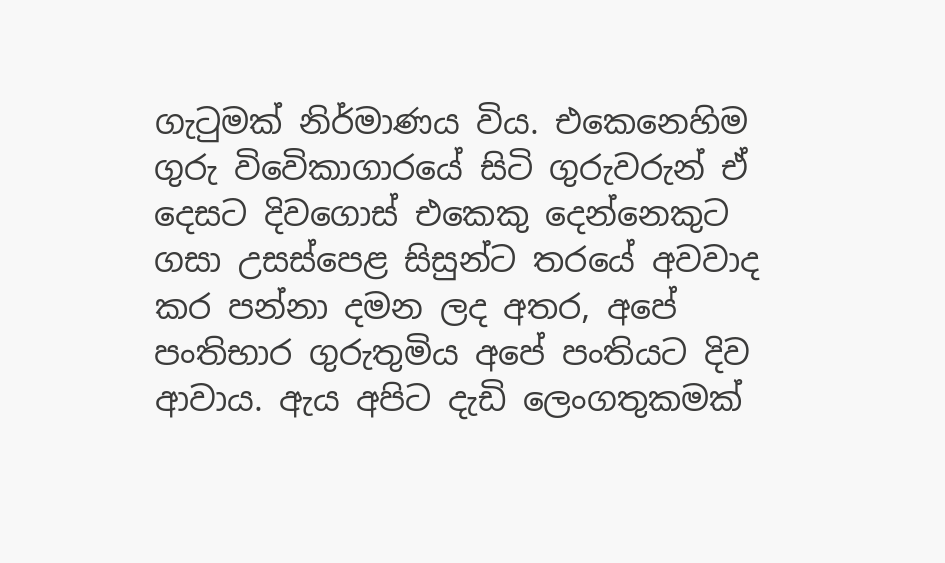ගැටුමක් නිර්මාණය විය. එකෙනෙහිම ගුරු විවෙිකාගාරයේ සිටි ගුරුවරුන් ඒ දෙසට දිවගොස් එකෙකු දෙන්නෙකුට ගසා උසස්පෙළ සිසුන්ට තරයේ අවවාද කර පන්නා දමන ලද අතර, අපේ පංතිභාර ගුරුතුමිය අපේ පංතියට දිව ආවාය. ඇය අපිට දැඩි ලෙංගතුකමක්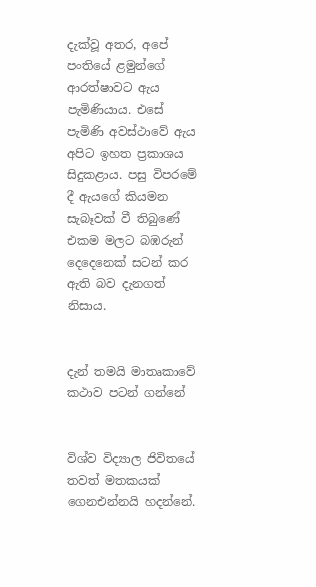දැක්වූ අතර, අපේ පංතියේ ළමුන්ගේ ආරත්ෂාවට ඇය පැමිණියාය. එසේ පැමිණි අවස්ථාවේ ඇය අපිට ඉහත ප්‍රකාශය සිදුකළාය. පසු විපරමේ දී ඇයගේ කියමන සැබෑවක් වී තිබුණේ එකම මලට බඹරුන් දෙදෙනෙක් සටන් කර ඇති බව දැනගත් නිසාය.


දැන් තමයි මාතෘකාවේ කථාව පටන් ගන්නේ


විශ්ව විද්‍යාල ජිවිතයේ තවත් මතකයක් ගෙනඑන්නයි හදන්නේ.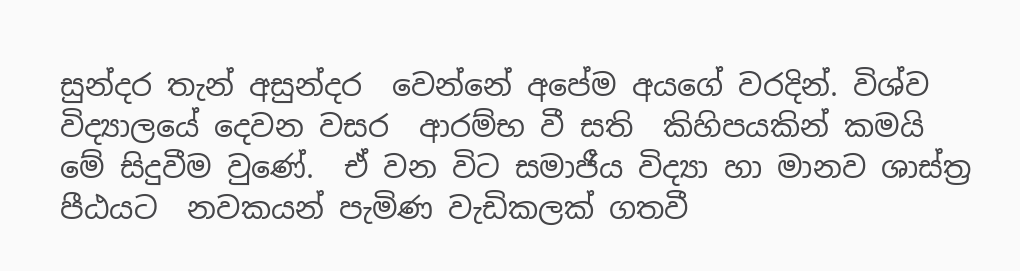සුන්දර තැන් අසුන්දර  වෙන්නේ අපේම අයගේ වරදින්. විශ්ව විද්‍යාලයේ දෙවන වසර  ආරම්භ වී සති  කිහිපයකින් කමයි මේ සිදුවීම වුණේ.  ඒ වන විට සමාජීය විද්‍යා හා මානව ශාස්ත්‍ර පීඨයට  නවකයන් පැමිණ වැඩිකලක් ගතවී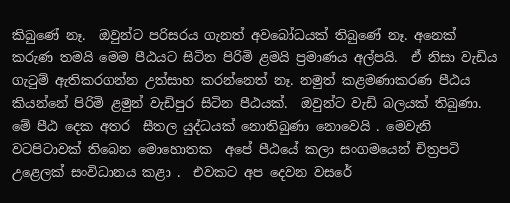කිබුණේ නෑ.  ඔවුන්ට පරිසරය ගැනත් අවබෝධයක් තිබුණේ නෑ. අනෙක් කරුණ තමයි මෙම පීඨයට සිටින පිරිමි ළමයි ප්‍රමාණය අල්පයි.  ඒ නිසා වැඩිය ගැටුම් ඇතිකරගන්න උත්සාහ කරන්නෙත් නෑ. නමුත් කළමණාකරණ පීඨය කියන්නේ පිරිමි ළමුන් වැඩිපුර සිටින පීඨයක්.  ඔවුන්ට වැඩි බලයක් තිබුණා.  මේ පීඨ දෙක අතර  සීතල යුද්ධයක් නොතිබුණා නොවෙයි . මෙවැනි වටපිටාවක් තිබෙන මොහොතක  අපේ පීඨයේ කලා සංගමයෙන් චිත්‍රපටි උළෙලක් සංවිධානය කළා .  එවකට අප දෙවන වසරේ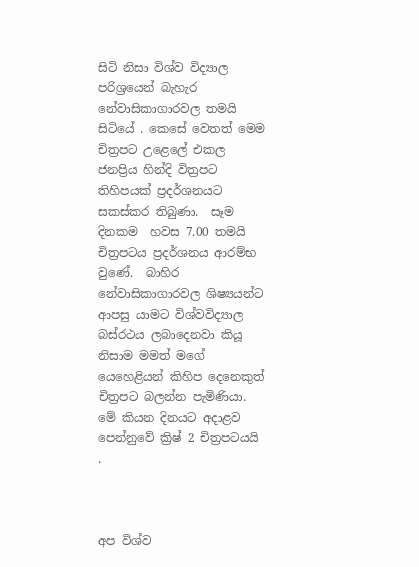සිටි නිසා විශ්ව විද්‍යාල පරිශ්‍රයෙන් බැහැර නේවාසිකාගාරවල තමයි සිටියේ . කෙසේ වෙතත් මෙම චිත්‍රපට උළෙලේ එකල  ජනප්‍රිය හින්දි විත්‍රපට තිහිපයක් ප්‍රදර්ශනයට සකස්කර තිබුණා.  සෑම දිනකම  හවස 7.00 තමයි චිත්‍රපටය ප්‍රදර්ශනය ආරම්භ වුණේ.  බාහිර නේවාසිකාගාරවල ශිෂ්‍යයන්ට ආපසු යාමට විශ්වවිද්‍යාල බස්රථය ලබාදෙනවා කියූ නිසාම මමත් මගේ යෙහෙළියන් කිහිප දෙනෙකුත්  චිත්‍රපට බලන්න පැමිණියා.  මේ කියන දිනයට අදාළව පෙන්නුවේ ක්‍රිෂ් 2 චිත්‍රපටයයි  .



අප විශ්ව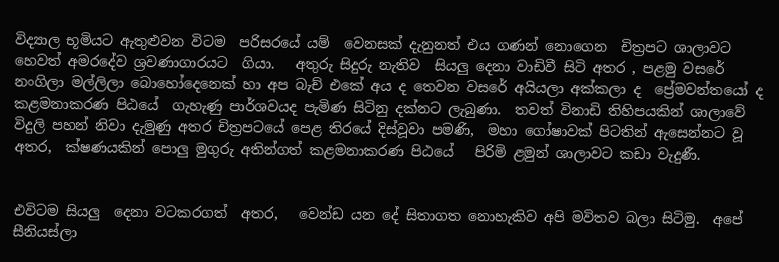විද්‍යාල භූමියට ඇතුළුවන විටම  පරිසරයේ යම්  වෙනසක් දැනුනත් එය ගණන් නොගෙන  චිත්‍රපට ශාලාවට හෙවත් අමරදේව ශ්‍රවණාගාරයට  ගියා.   අතුරු සිදුරු නැතිව  සියලු දෙනා වාඩිවී සිටි අතර , පළමු වසරේ  නංගිලා මල්ලිලා බොහෝදෙනෙක් හා අප බැච් එකේ අය ද තෙවන වසරේ අයියලා අක්කලා ද  ප්‍රේමවන්තයෝ ද  කළමනාකරණ පිඨයේ  ගැහැණු පාර්ශවයද පැමිණ සිටිනු දක්නට ලැබුණා.  තවත් විනාඩි තිහිපයකින් ශාලාවේ විදුලි පහන් නිවා දැමුණු අතර චිත්‍රපටයේ පෙළ තිරයේ දිස්වූවා පමණි,  මහා ගෝෂාවක් පිටතින් ඇසෙන්නට වූ අතර,  ක්ෂණයකින් පොලු මුගුරු අතින්ගත් කළමනාකරණ පිඨයේ   පිරිමි ළමුන් ශාලාවට කඩා වැදුණී.


එවිටම සියලු  දෙනා වටකරගත්  අතර,   වෙන්ඩ යන දේ සිතාගත නොහැකිව අපි මවිතව බලා සිටිමු.  අපේ සීනියස්ලා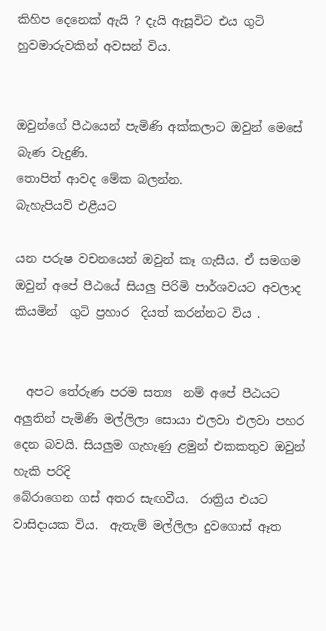කිහිප දෙනෙක් ඇයි ? දැයි ඇසූවිට එය ගුටි හුවමාරුවකින් අවසන් විය.


ඔවුන්ගේ පීඨයෙන් පැමිණි අක්කලාට ඔවුන් මෙසේ බැණ වැදුණි.
තොපිත් ආවද මේක බලන්න‍.
බැහැපියව් එළීයට

යන පරුෂ වචනයෙන් ඔවුන් කෑ ගැසීය. ඒ සමගම ඔවුන් අපේ පීඨයේ සියලු පිරිමි පාර්ශවයට අවලාද කියමින්  ගුටි ප්‍රහාර  දියත් කරන්නට විය .


  අපට තේරුණ පරම සත්‍ය  නම් අපේ පීඨයට අලුතින් පැමිණි මල්ලිලා සොයා එලවා එලවා පහර දෙන බවයි. සියලුම ගැහැණු ළමුන් එකකතුව ඔවුන් හැකි පරිදි
බේරාගෙන ගස් අතර සැඟවීය.  රාත්‍රිය එයට වාසිදායක විය.  ඇතැම් මල්ලිලා දුවගොස් ඈත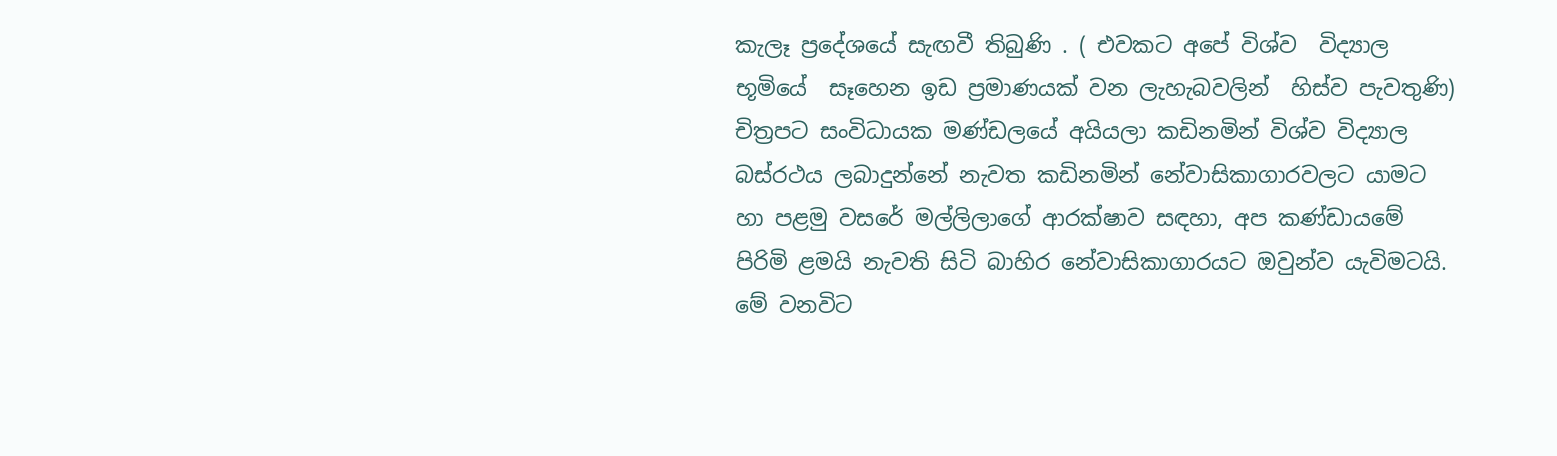කැලෑ ප්‍රදේශයේ සැඟවී තිබුණි . ( එවකට අපේ විශ්ව  විද්‍යාල භූමියේ  සෑහෙන ඉඩ ප්‍රමාණයක් වන ලැහැබවලින්  හිස්ව පැවතුණි)  චිත්‍රපට සංවිධායක මණ්ඩලයේ අයියලා කඩිනමින් විශ්ව විද්‍යාල බස්රථය ලබාදුන්නේ නැවත කඩිනමින් නේවාසිකාගාරවලට යාමට හා පළමු වසරේ මල්ලිලාගේ ආරක්ෂාව සඳහා, අප කණ්ඩායමේ පිරිමි ළමයි නැවති සිටි බාහිර නේවාසිකාගාරයට ඔවුන්ව යැවිමටයි. මේ වනවිට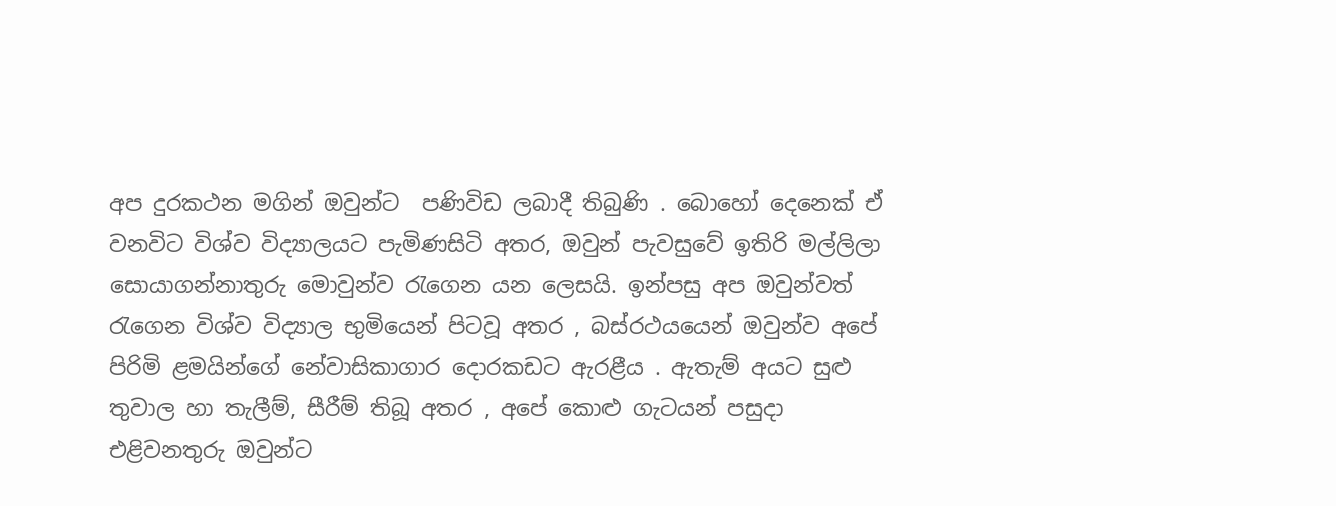අප දුරකථන මගින් ඔවුන්ට  පණිවිඩ ලබාදී තිබුණි . බොහෝ දෙනෙක් ඒ වනවිට විශ්ව විද්‍යාලයට පැමිණසිටි අතර, ඔවුන් පැවසුවේ ඉතිරි මල්ලිලා සොයාගන්නාතුරු මොවුන්ව රැගෙන යන ලෙසයි. ඉන්පසු අප ඔවුන්වත් රැගෙන විශ්ව විද්‍යාල භුමියෙන් පිටවූ අතර , බස්රථයයෙන් ඔවුන්ව අපේ පිරිමි ළමයින්ගේ නේවාසිකාගාර දොරකඩට ඇරළීය . ඇතැම් අයට සුළු තුවාල හා තැලීම්, සීරීම් තිබූ අතර , අපේ කොළු ගැටයන් පසුදා එළිවනතුරු ඔවුන්ට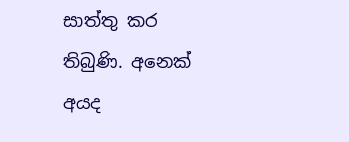සාත්තු කර තිබුණි. අනෙක් අයද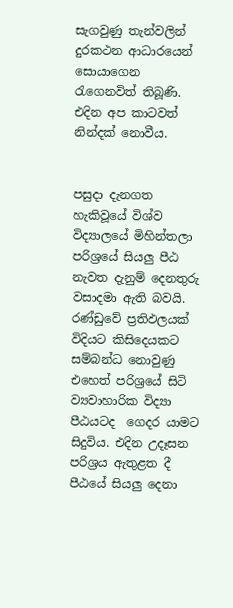සැගවුණු තැන්වලින් දුරකථන ආධාරයෙන් සොයාගෙන  රැගෙනවිත් තිබූණි. එදින අප කාටවත් නින්දක් නොවීය.


පසුදා දැනගත හැකිවූයේ විශ්ව විද්‍යාලයේ මිහින්තලා පරිශ්‍රයේ සියලු පීඨ නැවත දැනුම් දෙනතුරු වසාදමා ඇති බවයි.  රණ්ඩුවේ ප්‍රතිඵලයක් විදියට කිසිදෙයකට සම්බන්ධ නොවුණු එහෙත් පරිශ්‍රයේ සිටි ව්‍යවාහාරික විද්‍යා පීඨයටද  ගෙදර යාමට සිදුවිය. එදින උදෑසන පරිශ්‍රය ඇතුළත දී පීඨයේ සියලු දෙනා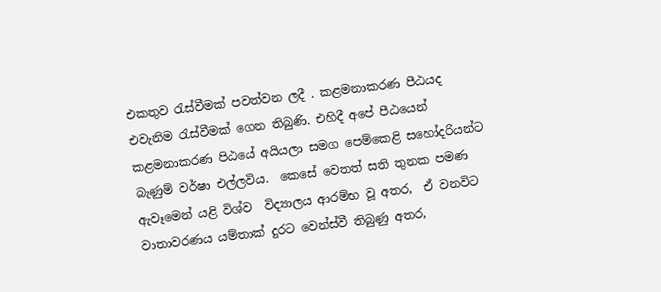එකතුව රැස්වීමක් පවත්වන ලදී . කළමනාකරණ පීඨයද එවැනිම රැස්වීමක් ගෙන තිබුණි. එහිදී අපේ පීඨයෙන් කළමනාකරණ පිඨයේ අයියලා සමග පෙම්කෙළි සහෝදරියන්ට බැණුම් වර්ෂා එල්ලවිය.  කෙසේ වෙතත් සති තුනක පමණ ඇවෑමෙන් යළි විශ්ව  විද්‍යාලය ආරම්භ වූ අතර,  ඒ වනවිට වාතාවරණය යම්තාක් දුරට වෙන්ස්වී තිබුණු අතර,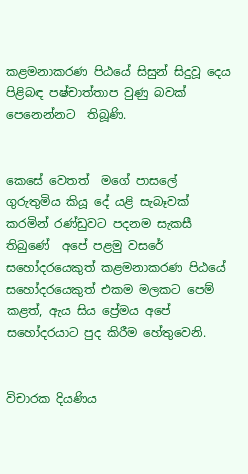කළමනාකරණ පිඨයේ සිසුන් සිදුවූ දෙය පිළිබඳ පෂ්චාත්තාප වුණු බවක් පෙනෙන්නට  තිබූණි.


කෙසේ වෙතත්  මගේ පාසලේ ගුරුතුමිය කියූ දේ යළි සැබෑවක් කරමින් රණ්ඩුවට පදනම සැකසී තිබුණේ  අපේ පළමු වසරේ සහෝදරයෙකුත් කළමනාකරණ පිඨයේ සහෝදරයෙකුත් එකම මලකට පෙම් කළත්, ඇය සිය ප්‍රේමය අපේ සහෝදරයාට පුද කිරීම හේතුවෙනි.


විචාරක දියණිය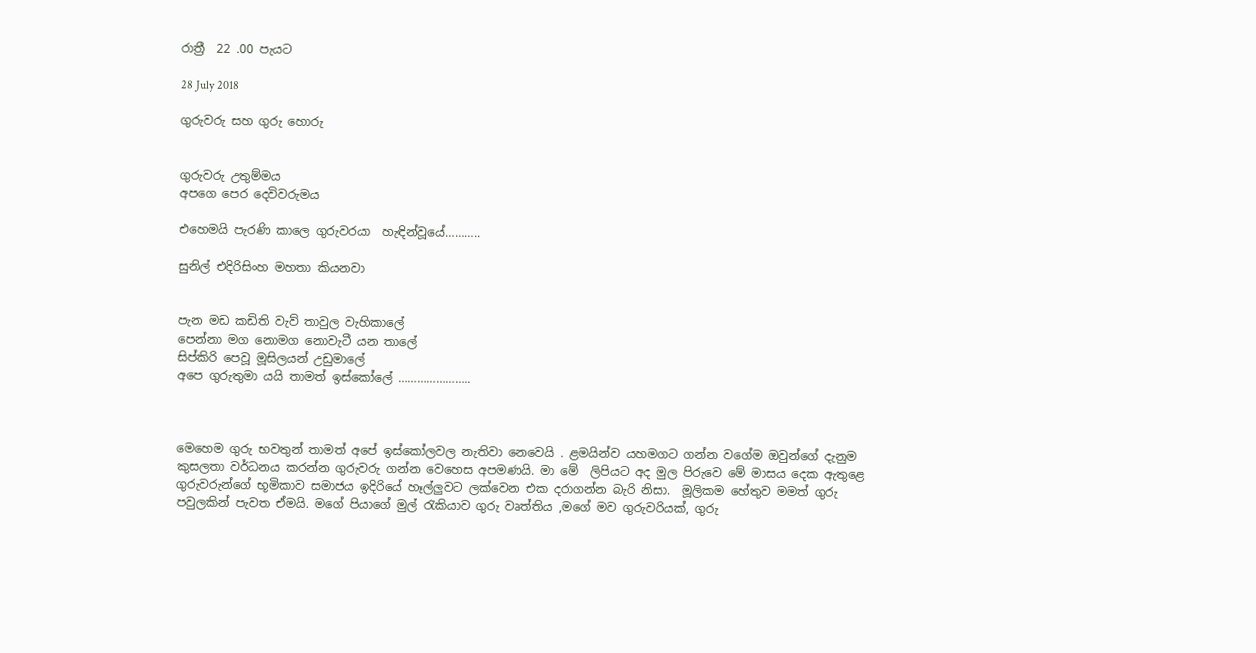රාත්‍රී  22 .00 පැයට

28 July 2018

ගුරුවරු සහ ගුරු හොරු


ගුරුවරු උතුම්මය
අපගෙ පෙර දෙවිවරුමය

එහෙමයි පැරණි කාලෙ ගුරුවරයා  හැඳින්වූයේ………..

සුනිල් එදිරිසිංහ මහතා කියනවා


පැන මඩ කඩිති වැව් තාවුල වැහිකාලේ
පෙන්නා මග නොමග නොවැටී යන තාලේ
සිප්කිරි පෙවූ මූසිලයන් උඩුමාලේ
අපෙ ගුරුතුමා යයි තාමත් ඉස්කෝලේ …………………..



මෙහෙම ගුරු භවතුන් තාමත් අපේ ඉස්කෝලවල නැතිවා නෙවෙයි . ළමයින්ව යහමගට ගන්න වගේම ඔවුන්ගේ දැනුම කුසලතා වර්ධනය කරන්න ගුරුවරු ගන්න වෙහෙස අපමණයි. මා මේ  ලිපියට අද මුල පිරුවෙ මේ මාසය දෙක ඇතුළෙ ගුරුවරුන්ගේ භූමිකාව සමාජය ඉදිරියේ හෑල්ලුවට ලක්වෙන එක දරාගන්න බැරි නිසා.  මූලිකම හේතුව මමත් ගුරු පවුලකින් පැවත ඒමයි. මගේ පියාගේ මුල් රැකියාව ගුරු වෘත්තිය ,මගේ මව ගුරුවරියක්, ගුරු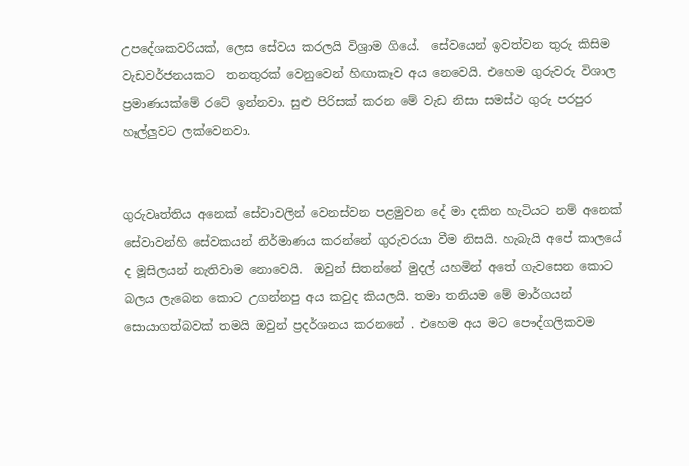උපදේශකවරියක්, ලෙස සේවය කරලයි විශ්‍රාම ගියේ.  සේවයෙන් ඉවත්වන තුරු කිසිම වැඩවර්ජනයකට  තනතුරක් වෙනුවෙන් හිඟාකෑව අය නෙවෙයි. එහෙම ගුරුවරු විශාල ප්‍රමාණයක්මේ රටේ ඉන්නවා. සුළු පිරිසක් කරන මේ වැඩ නිසා සමස්ථ ගුරු පරපුර  හෑල්ලුවට ලක්වෙනවා.


ගුරුවෘත්තිය අනෙක් සේවාවලින් වෙනස්වන පළමුවන දේ මා දකින හැටියට නම් අනෙක් සේවාවන්හි සේවකයන් නිර්මාණය කරන්නේ ගුරුවරයා වීම නිසයි. හැබැයි අපේ කාලයේ ද මූසිලයන් නැතිවාම නොවෙයි.  ඔවුන් සිතන්නේ මුදල් යහමින් අතේ ගැවසෙන කොට බලය ලැබෙන කොට උගන්නපු අය කවුද කියලයි. තමා තනියම මේ මාර්ගයන් සොයාගත්බවක් තමයි ඔවුන් ප්‍රදර්ශනය කරනනේ . එහෙම අය මට පෞද්ගලිකවම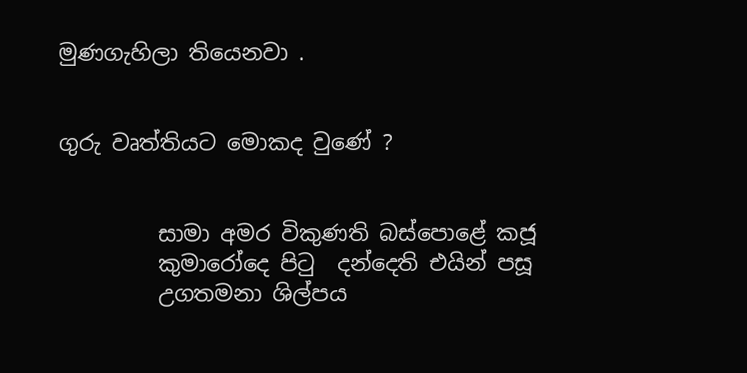මුණගැහිලා තියෙනවා .


ගුරු වෘත්තියට මොකද වුණේ ?


         සාමා අමර විකුණති බස්පොළේ කජූ
         කුමාරෝදෙ පිටු  දන්දෙති එයින් පසූ
         උගතමනා ශිල්පය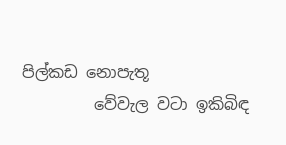පිල්කඩ නොපැතූ
         වේවැල වටා ඉකිබිඳ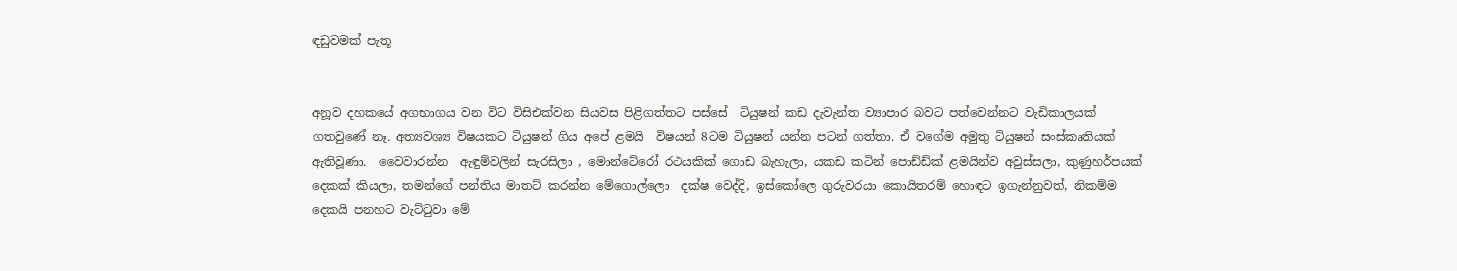ඳඩුවමක් පැතූ


අනූව දහකයේ අගභාගය වන විට විසිඑක්වන සියවස පිළිගත්තට පස්සේ  ටියුෂන් කඩ දැවැන්ත ව්‍යාපාර බවට පත්වෙන්නට වැඩිකාලයක් ගතවුණේ නෑ. අත්‍යවශ්‍ය විෂයකට ටියුෂන් ගිය අපේ ළමයි  විෂයන් 8ටම ටියුෂන් යන්න පටන් ගත්තා. ඒ වගේම අමුතු ටියුෂන් සංස්කෘතියක් ඇතිවූණා.  වෛවාරන්න  ඇඳුම්වලින් සැරසිලා , මොන්ටේරෝ රථයකික් ගොඩ බැහැලා, යකඩ කටින් පොඩ්ඩ්ක් ළමයින්ව අවුස්සලා, කුණුහර්පයක් දෙකක් කියලා, තමන්ගේ පන්තිය මාතට් කරන්න මේගොල්ලො  දක්ෂ වෙද්දි, ඉස්කෝලෙ ගුරුවරයා කොයිතරම් හොඳට ඉගැන්නුවත්, නිකම්ම දෙකයි පනහට වැට්ටුවා මේ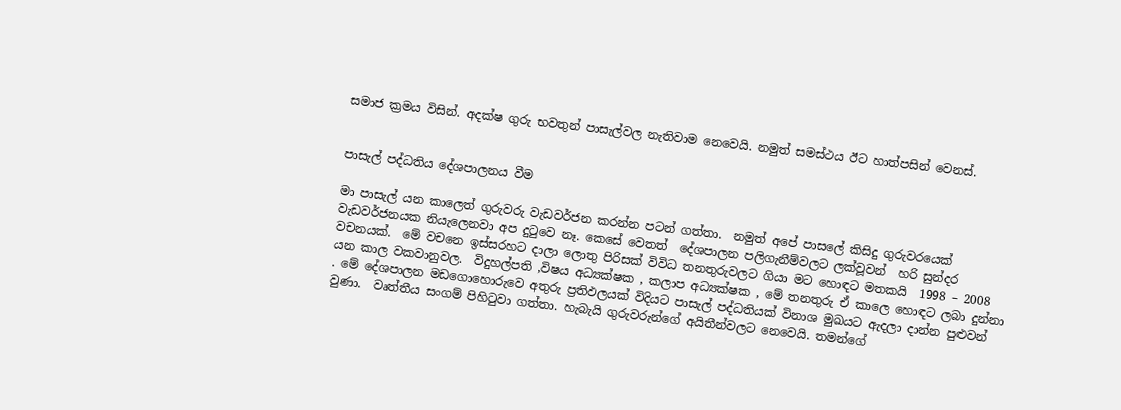සමාජ ක්‍රමය විසින්. අදක්ෂ ගුරු භවතුන් පාසැල්වල නැතිවාම නෙවෙයි. නමුත් සමස්ථය ඊට හාත්පසින් වෙනස්.


පාසැල් පද්ධතිය දේශපාලනය වීම

මා පාසැල් යන කාලෙත් ගුරුවරු වැඩවර්ජන කරන්න පටන් ගත්තා.  නමුත් අපේ පාසලේ කිසිදු ගුරුවරයෙක් වැඩවර්ජනයක නියැලෙනවා අප දුටුවෙ නෑ. කෙසේ වෙතත්  දේශපාලන පලිගැනීම්වලට ලක්වූවන්  හරි සුන්දර  වචනයක්.  මේ වචනෙ ඉස්සරහට දාලා ලොතු පිරිසක් විවිධ තනතුරුවලට ගියා මට හොඳට මතකයි  1998 – 2008 යන කාල වකවානුවල.  විදුහල්පති ,විෂය අධ්‍යක්ෂක , කලාප අධ්‍යක්ෂක , මේ තනතුරු ඒ කාලෙ හොඳට ලබා දුන්නා . මේ දේශපාලන මඩගොහොරුවෙ අතුරු ප්‍රතිඵලයක් විදියට පාසැල් පද්ධතියක් විනාශ මුඛයට ඇදලා දාන්න පුළුවන් වුණා.  වෘත්තීය සංගම් පිහිටුවා ගත්තා. හැබැයි ගුරුවරුන්ගේ අයිතීන්වලට නෙවෙයි. තමන්ගේ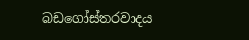බඩගෝස්තරවාදය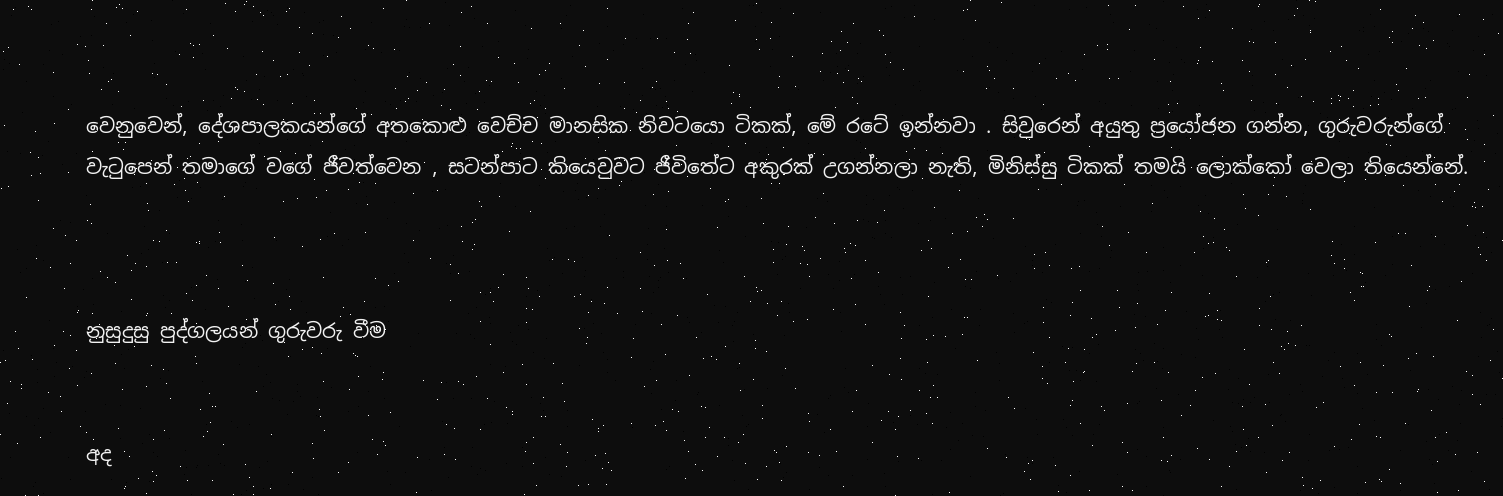වෙනුවෙන්, දේශපාලකයන්ගේ අතකොළු වෙච්ච මානසික නිවටයො ටිකක්, මේ රටේ ඉන්නවා . සිවුරෙන් අයුතු ප්‍රයෝජන ගන්න, ගුරුවරුන්ගේ  වැටුපෙන් තමාගේ වගේ ජීවත්වෙන , සටන්පාට කියෙවුවට ජීවිතේට අකුරක් උගන්නලා නැති, මිනිස්සු ටිකක් තමයි ලොක්කෝ වෙලා තියෙන්නේ.



නුසුදුසු පුද්ගලයන් ගුරුවරු වීම


අද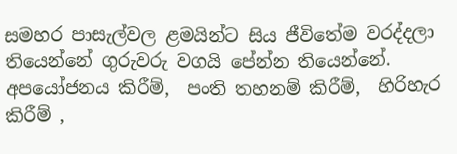සමහර පාසැල්වල ළමයින්ට සිය ජීවිතේම වරද්දලා තියෙන්නේ ගුරුවරු වගයි පේන්න තියෙන්නේ.  අපයෝජනය කිරීම්,  පංති තහනම් කිරීම්,  හිරිහැර කිරීම් ,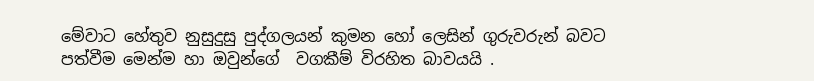මේවාට හේතුව නුසුදුසු පුද්ගලයන් කුමන හෝ ලෙසින් ගුරුවරුන් බවට පත්වීම මෙන්ම හා ඔවුන්ගේ  වගකීම් විරහිත බාවයයි .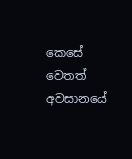කෙසේ වෙතත් අවසානයේ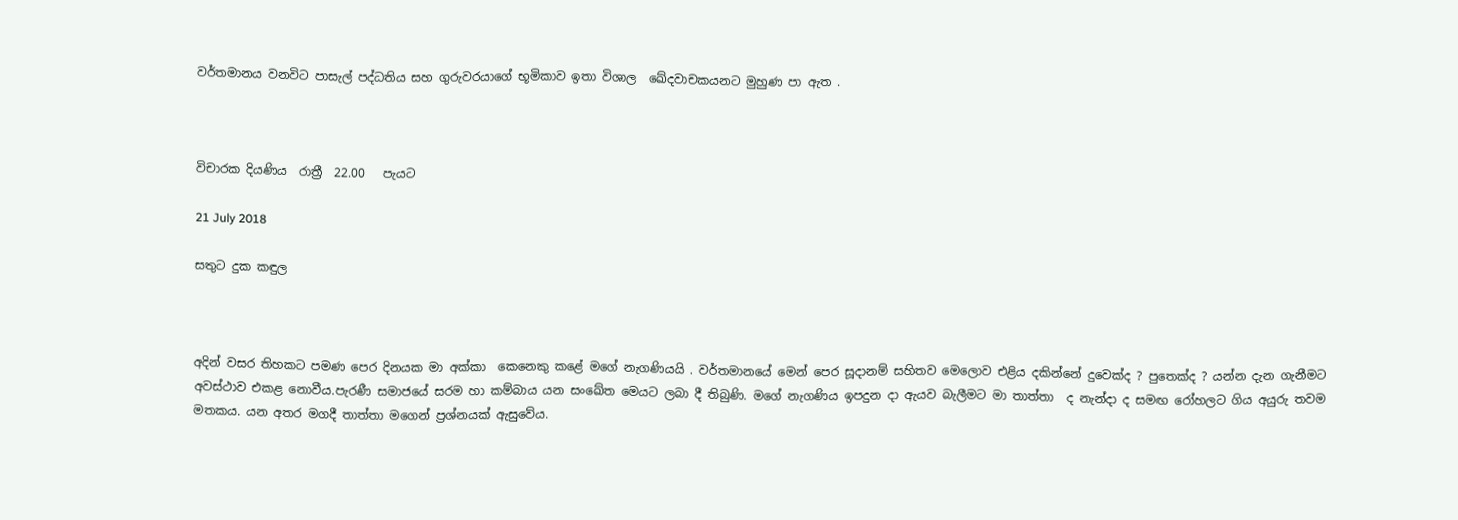වර්තමානය වනවිට පාසැල් පද්ධතිය සහ ගුරුවරයාගේ භූමිකාව ඉතා විශාල  ඛේදවාචකයනට මුහුණ පා ඇත .



විචාරක දියණිය  රාත්‍රී  22.00   පැයට

21 July 2018

සතුට දුක කඳුල



අදින් වසර තිහකට පමණ පෙර දිනයක මා අක්කා  කෙනෙකු කළේ මගේ නැගණියයි . වර්තමානයේ මෙන් පෙර සූදානම් සහිතව මෙලොව එළිය දකින්නේ දුවෙක්ද ? පුතෙක්ද ? යන්න දැන ගැනීමට අවස්ථාව එකළ නොවීය.පැරණී සමාජයේ සරම හා කම්බාය යන සංඛේත මෙයට ලබා දී තිබුණි. මගේ නැගණිය ඉපදුන දා ඇයව බැලීමට මා තාත්තා  ද නැන්දා ද සමඟ රෝහලට ගිය අයුරු තවම මතකය. යන අතර මගදී තාත්තා මගෙන් ප්‍රශ්නයක් ඇසුවේය.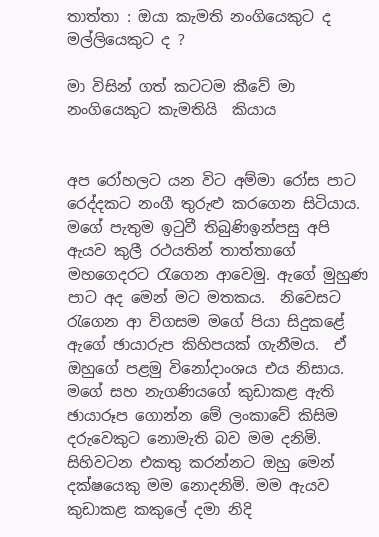තාත්තා : ඔයා කැමති නංගියෙකුට ද  මල්ලියෙකුට ද ?

මා විසින් ගත් කටටම කීවේ මා නංගියෙකුට කැමතියි  කියාය


අප රෝහලට යන විට අම්මා රෝස පාට රෙද්දකට නංගී තුරුළු කරගෙන සිටියාය. මගේ පැතුම ඉටුවී තිබුණිඉන්පසු අපි ඇයව කුලී රථයතින් තාත්තාගේ මහගෙදරට රැගෙන ආවෙමු. ඇගේ මුහුණ පාට අද මෙන් මට මතකය.  නිවෙසට රැගෙන ආ විගසම මගේ පියා සිදුකළේ ඇගේ ඡායාරුප කිහිපයක් ගැනීමය.  ඒ ඔහුගේ පළමු විනෝදාංශය එය නිසාය. මගේ සහ නැගණියගේ කුඩාකළ ඇති ඡායාරූප ගොන්න මේ ලංකාවේ කිසිම දරුවෙකුට නොමැති බව මම දනිමි.  සිහිවටන එකතු කරන්නට ඔහු මෙන් දක්ෂයෙකු මම නොදනිමි. මම ඇයව කුඩාකළ කකුලේ දමා නිදි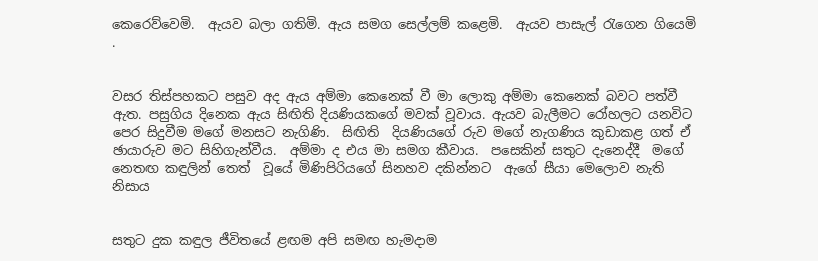කෙරෙව්වෙමි.  ඇයව බලා ගතිමි. ඇය සමග සෙල්ලම් කළෙමි.  ඇයව පාසැල් රැගෙන ගියෙමි .


වසර තිස්පහකට පසුව අද ඇය අම්මා කෙනෙක් වී මා ලොකු අම්මා කෙනෙක් බවට පත්වී ඇත. පසුගිය දිනෙක ඇය සිඟිති දියණියකගේ මවක් වූවාය. ඇයව බැලීමට රෝහලට යනවිට පෙර සිදුවීම මගේ මනසට නැගිණි.  සිඟිති  දියණියගේ රුව මගේ නැගණිය කුඩාකළ ගත් ඒ ඡායාරුව මට සිහිගැන්වීය.  අම්මා ද එය මා සමග කීවාය.  පසෙකින් සතුට දැනෙද්දී  මගේ නෙතඟ කඳුලින් තෙත්  වූයේ මිණිපිරියගේ සිනහව දකින්නට  ඇගේ සීයා මෙලොව නැති නිසාය


සතුට දුක කඳුල ජීවිතයේ ළඟම අපි සමඟ හැමදාම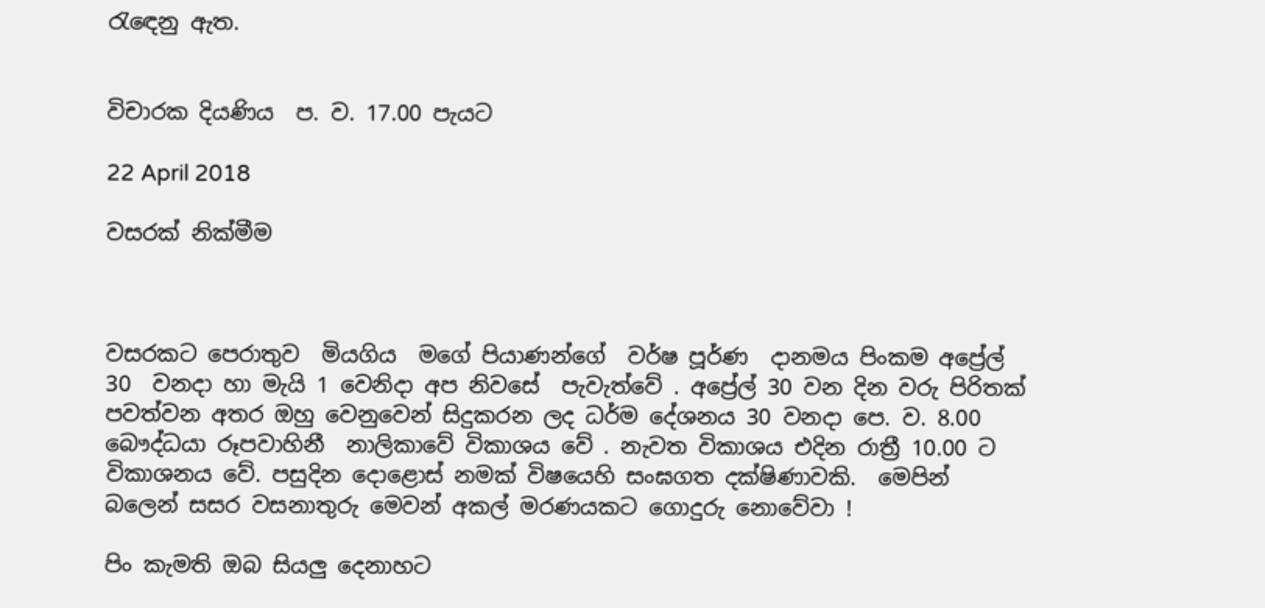රැඳෙනු ඇත.


විචාරක දියණිය  ප. ව. 17.00 පැයට

22 April 2018

වසරක් නික්මීම



වසරකට පෙරාතුව  මියගිය  මගේ පියාණන්ගේ  වර්ෂ පූර්ණ  දානමය පිංකම අප්‍රේල් 30  වනදා හා මැයි 1 වෙනිදා අප නිවසේ  පැවැත්වේ . අප්‍රේල් 30 වන දින වරු පිරිතක් පවත්වන අතර ඔහු වෙනුවෙන් සිදුකරන ලද ධර්ම දේශනය 30 වනදා පෙ. ව. 8.00 බෞද්ධයා රූපවාහිනී  නාලිකාවේ විකාශය වේ . නැවත විකාශය එදින රාත්‍රී 10.00 ට විකාශනය වේ. පසුදින දොළොස් නමක් විෂයෙහි සංඝගත දක්ෂිණාවකි.  මෙපින් බලෙන් සසර වසනාතුරු මෙවන් අකල් මරණයකට ගොදුරු නොවේවා !

පිං කැමති ඔබ සියලු දෙනාහට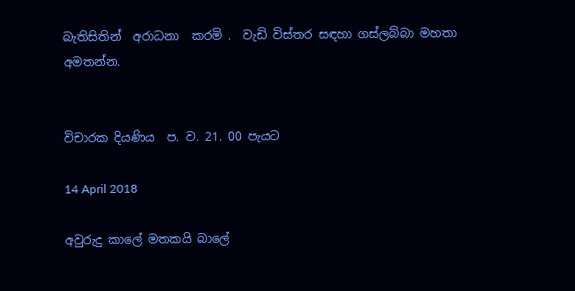බැතිසිතින්  අරාධනා  කරමි .  වැඩි විස්තර සඳහා ගස්ලබ්බා මහතා අමතන්න.


විචාරක දියණිය  ප. ව. 21. 00 පැයට

14 April 2018

අවුරුදු කාලේ මතකයි බාලේ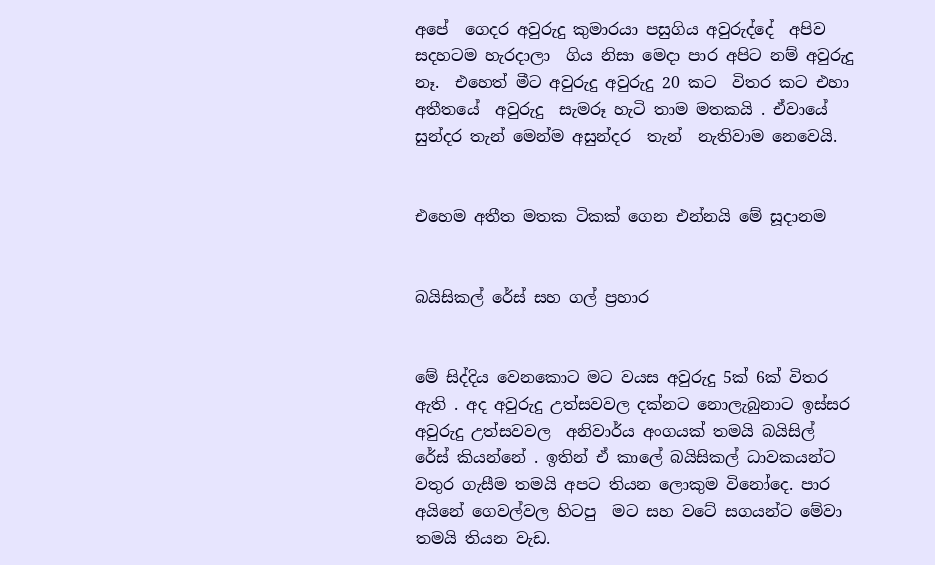අපේ  ගෙදර අවුරුදු කුමාරයා පසුගිය අවුරුද්දේ  අපිව සදහටම හැරදාලා  ගිය නිසා මෙදා පාර අපිට නම් අවුරුදු නෑ.  එහෙත් මීට අවුරුදු අවුරුදු 20 කට  විතර කට එහා අතීතයේ  අවුරුදු  සැමරූ හැටි තාම මතකයි . ඒවායේ සුන්දර තැන් මෙන්ම අසුන්දර  තැන්  නැතිවාම නෙවෙයි.


එහෙම අතීත මතක ටිකක් ගෙන එන්නයි මේ සූදානම


බයිසිකල් රේස් සහ ගල් ප්‍රහාර


මේ සිද්දිය වෙනකොට මට වයස අවුරුදු 5ක් 6ක් විතර ඇති . අද අවුරුදු උත්සවවල දක්නට නොලැබුනාට ඉස්සර අවුරුදු උත්සවවල  අනිවාර්ය අංගයක් තමයි බයිසිල් රේස් කියන්නේ . ඉතින් ඒ කාලේ බයිසිකල් ධාවකයන්ට  වතුර ගැසීම තමයි අපට තියන ලොකුම විනෝදෙ. පාර අයිනේ ගෙවල්වල හිටපු  මට සහ වටේ සගයන්ට මේවා තමයි තියන වැඩ.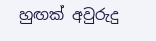හුඟක් අවුරුදු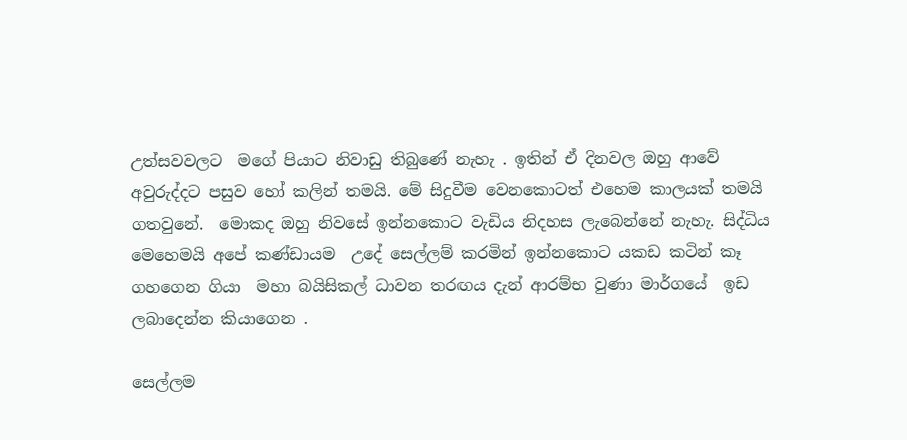උත්සවවලට  මගේ පියාට නිවාඩු තිබුණේ නැහැ . ඉතින් ඒ දිනවල ඔහු ආවේ අවුරුද්දට පසුව හෝ කලින් තමයි. මේ සිදුවීම වෙනකොටත් එහෙම කාලයක් තමයි ගතවුනේ.  මොකද ඔහු නිවසේ ඉන්නකොට වැඩිය නිදහස ලැබෙන්නේ නැහැ. සිද්ධිය මෙහෙමයි අපේ කණ්ඩායම  උදේ සෙල්ලම් කරමින් ඉන්නකොට යකඩ කටින් කෑ ගහගෙන ගියා  මහා බයිසිකල් ධාවන තරඟය දැන් ආරම්භ වුණා මාර්ගයේ  ඉඩ ලබාදෙන්න කියාගෙන .

සෙල්ලම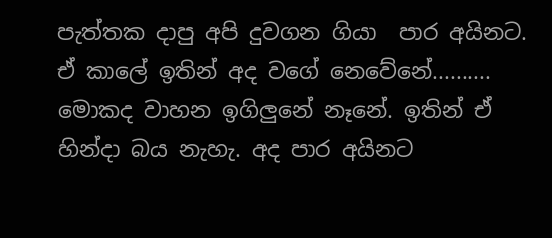පැත්තක දාපු අපි දුවගන ගියා  පාර අයිනට.  ඒ කාලේ ඉතින් අද වගේ නෙවේනේ.......... මොකද වාහන ඉගිලුනේ නෑනේ. ඉතින් ඒ හින්දා බය නැහැ. අද පාර අයිනට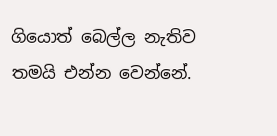ගියොත් බෙල්ල නැතිව තමයි එන්න වෙන්නේ.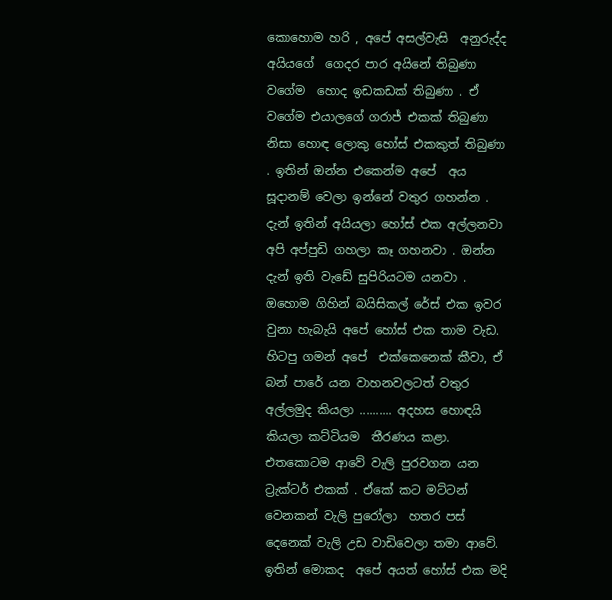කොහොම හරි , අපේ අසල්වැසි  අනුරුද්ද අයියගේ  ගෙදර පාර අයිනේ තිබුණා වගේම  හොද ඉඩකඩක් තිබුණා . ඒ වගේම එයාලගේ ගරාජ් එකක් තිබුණා නිසා හොඳ ලොකු හෝස් එකකුත් තිබුණා . ඉතින් ඔන්න එකෙන්ම අපේ  අය සූදානම් වෙලා ඉන්නේ වතුර ගහන්න . දැන් ඉතින් අයියලා හෝස් එක අල්ලනවා අපි අප්පුඩි ගහලා කෑ ගහනවා . ඔන්න දැන් ඉති වැඩේ සුපිරියටම යනවා . ඔහොම ගිහින් බයිසිකල් රේස් එක ඉවර වුනා හැබැයි අපේ හෝස් එක තාම වැඩ.  හිටපු ගමන් අපේ  එක්කෙනෙක් කීවා, ඒ බන් පාරේ යන වාහනවලටත් වතුර අල්ලමුද කියලා .......... අදහස හොඳයි කියලා කට්ටියම  තීරණය කළා.  එතකොටම ආවේ වැලි පුරවගන යන ට්‍රැක්ටර් එකක් . ඒකේ කට මට්ටන් වෙනකන් වැලි පුරෝලා  හතර පස් දෙනෙක් වැලි උඩ වාඩිවෙලා තමා ආවේ. ඉතින් මොකද  අපේ අයත් හෝස් එක මදි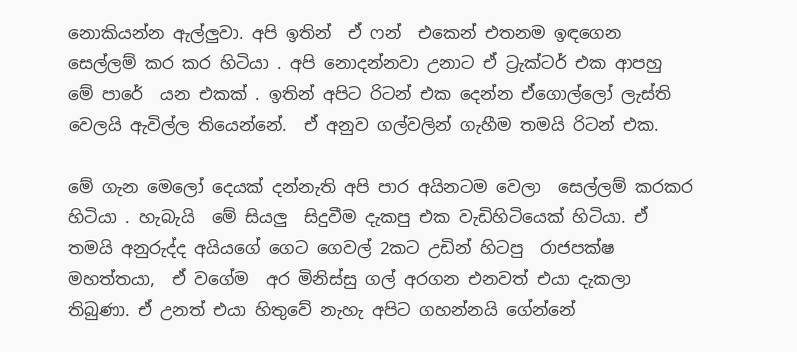නොකියන්න ඇල්ලුවා. අපි ඉතින්  ඒ ෆන්  එකෙන් එතනම ඉඳගෙන සෙල්ලම් කර කර හිටියා . අපි නොදන්නවා උනාට ඒ ට්‍රැක්ටර් එක ආපහු  මේ පාරේ  යන එකක් . ඉතින් අපිට රිටන් එක දෙන්න ඒගොල්ලෝ ලැස්ති වෙලයි ඇවිල්ල තියෙන්නේ.  ඒ අනුව ගල්වලින් ගැහීම තමයි රිටන් එක.

මේ ගැන මෙලෝ දෙයක් දන්නැති අපි පාර අයිනටම වෙලා  සෙල්ලම් කරකර හිටියා . හැබැයි  මේ සියලු  සිදුවීම දැකපු එක වැඩිහිටියෙක් හිටියා. ඒ තමයි අනුරුද්ද අයියගේ ගෙට ගෙවල් 2කට උඩින් හිටපු  රාජපක්ෂ මහත්තයා,  ඒ වගේම  අර මිනිස්සු ගල් අරගන එනවත් එයා දැකලා තිබුණා. ඒ උනත් එයා හිතුවේ නැහැ අපිට ගහන්නයි ගේන්නේ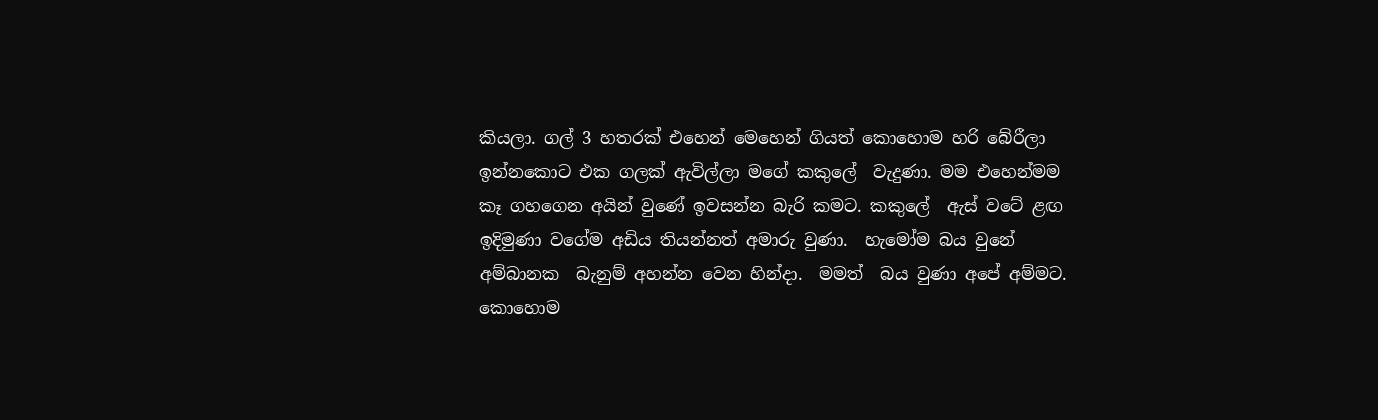කියලා. ගල් 3 හතරක් එහෙන් මෙහෙන් ගියත් කොහොම හරි බේරීලා ඉන්නකොට එක ගලක් ඇවිල්ලා මගේ කකුලේ  වැදුණා. මම එහෙන්මම කෑ ගහගෙන අයින් වුණේ ඉවසන්න බැරි කමට. කකුලේ  ඇස් වටේ ළඟ ඉදිමුණා වගේම අඩිය තියන්නත් අමාරු වුණා.  හැමෝම බය වුනේ අම්බානක  බැනුම් අහන්න වෙන හින්දා.  මමත්  බය වුණා අපේ අම්මට. කොහොම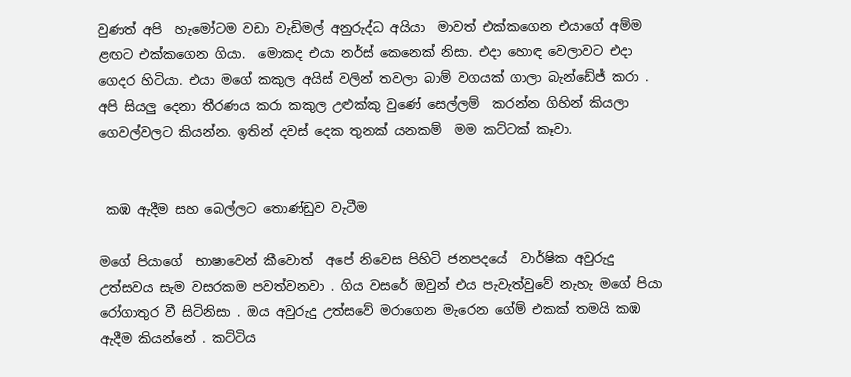වුණත් අපි  හැමෝටම වඩා වැඩිමල් අනුරුද්ධ අයියා  මාවත් එක්කගෙන එයාගේ අම්ම ළඟට එක්කගෙන ගියා.  මොකද එයා නර්ස් කෙනෙක් නිසා. එදා හොඳ වෙලාවට එදා ගෙදර හිටියා. එයා මගේ කකුල අයිස් වලින් තවලා බාම් වගයක් ගාලා බැන්ඩේජ් කරා . අපි සියලු දෙනා තීරණය කරා කකුල උළුක්කු වුණේ සෙල්ලම්  කරන්න ගිහින් කියලා ගෙවල්වලට කියන්න. ඉතින් දවස් දෙක තුනක් යනකම්  මම කට්ටක් කෑවා.


 කඹ ඇදීම සහ බෙල්ලට තොණ්ඩුව වැටීම

මගේ පියාගේ  භාෂාවෙන් කීවොත්  අපේ නිවෙස පිහිටි ජනපදයේ  වාර්ෂික අවුරුදු උත්සවය සැම වසරකම පවත්වනවා . ගිය වසරේ ඔවුන් එය පැවැත්වුවේ නැහැ මගේ පියා රෝගාතුර වී සිටිනිසා . ඔය අවුරුදු උත්සවේ මරාගෙන මැරෙන ගේම් එකක් තමයි කඹ ඇදීම කියන්නේ . කට්ටිය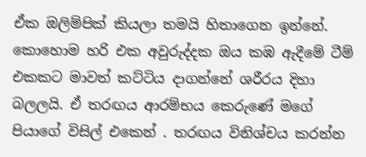ඒක ඔලිම්පික් කියලා තමයි හිතාගෙන ඉන්නේ. කොහොම හරි එක අවුරුද්දක ඔය කඹ ඇදීමේ ටීම් එකකට මාවත් කට්ටිය දාගන්නේ ශරීරය දිහා බලලයි. ඒ තරඟය ආරම්භය කෙරුණේ මගේ පියාගේ විසිල් එකෙන් . තරඟය විනිශ්චය කරන්න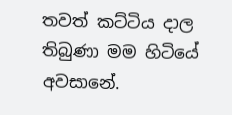තවත් කට්ටිය දාල තිබුණා මම හිටියේ අවසානේ.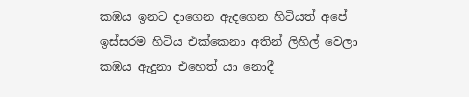කඹය ඉනට දාගෙන ඇදගෙන හිටියත් අපේ ඉස්සරම හිටිය එක්කෙනා අතින් ලිහිල් වෙලා කඹය ඇදුනා එහෙත් යා නොදී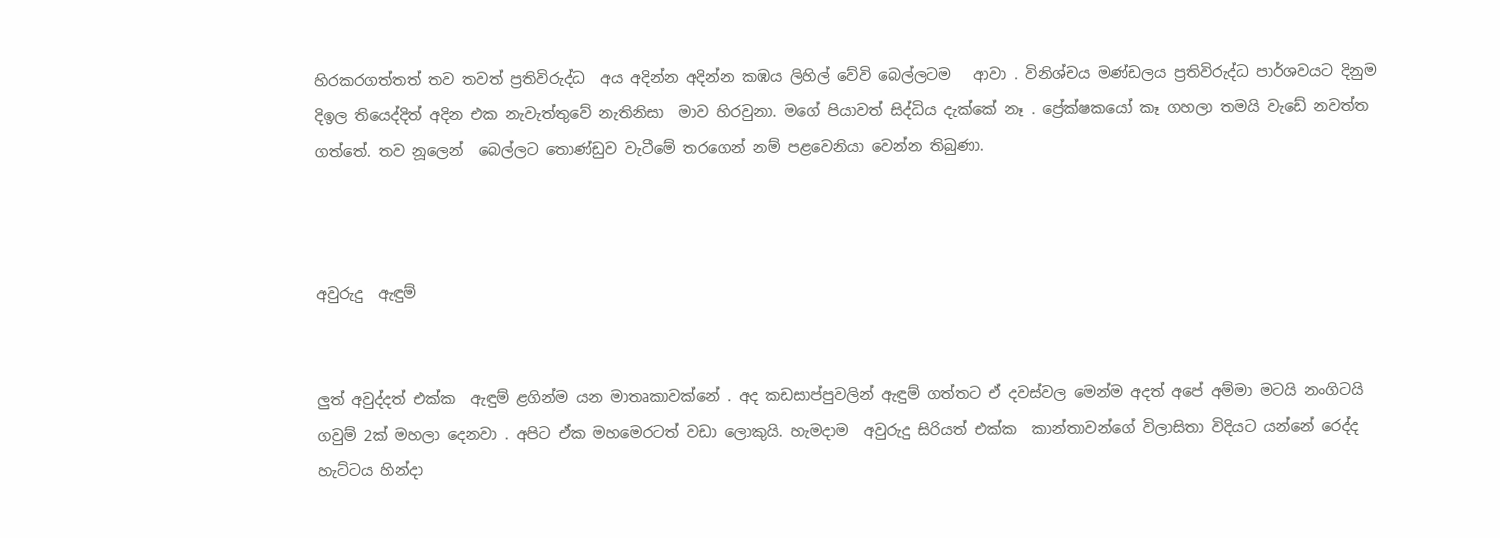හිරකරගත්තත් තව තවත් ප්‍රතිවිරුද්ධ  අය අදින්න අදින්න කඹය ලිහිල් වේවි බෙල්ලටම   ආවා . විනිශ්චය මණ්ඩලය ප්‍රතිවිරුද්ධ පාර්ශවයට දිනුම දිඉල තියෙද්දිත් අදින එක නැවැත්තුවේ නැතිනිසා  මාව හිරවුනා. මගේ පියාවත් සිද්ධිය දැක්කේ නෑ . ප්‍රේක්ෂකයෝ කෑ ගහලා තමයි වැඩේ නවත්ත ගත්තේ. තව නූලෙන්  බෙල්ලට තොණ්ඩුව වැටීමේ තරගෙන් නම් පළවෙනියා වෙන්න තිබුණා.



අවුරුදු  ඇඳුම්


ලුත් අවුද්දත් එක්ක  ඇඳුම් ළගින්ම යන මාතෘකාවක්නේ . අද කඩසාප්පුවලින් ඇඳුම් ගත්තට ඒ දවස්වල මෙන්ම අදත් අපේ අම්මා මටයි නංගිටයි ගවුම් 2ක් මහලා දෙනවා . අපිට ඒක මහමෙරටත් වඩා ලොකුයි. හැමදාම  අවුරුදු සිරියත් එක්ක  කාන්තාවන්ගේ විලාසිතා විදියට යන්නේ රෙද්ද හැට්ටය හින්දා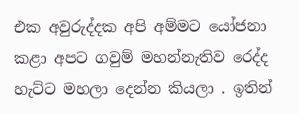එක අවුරුද්දක අපි අම්මට යෝජනා කළා අප‍ට ගවුම් මහන්නැතිව රෙද්ද හැට්ට මහලා දෙන්න කියලා . ඉතින්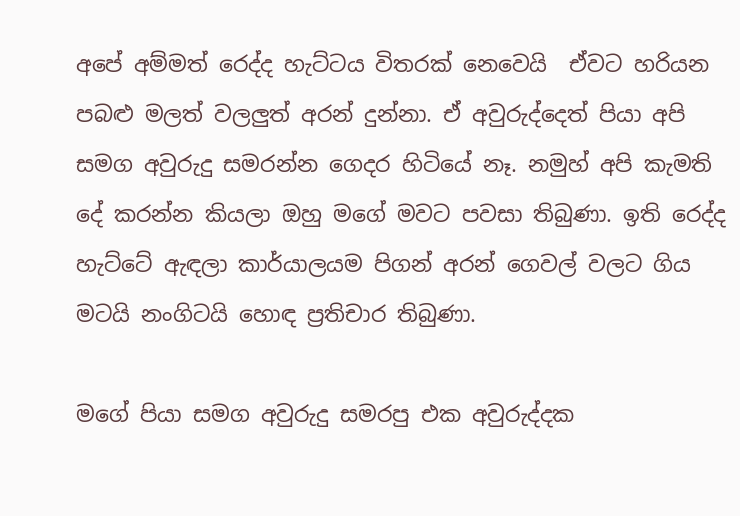අපේ අම්මත් රෙද්ද හැට්ටය විතරක් නෙවෙයි  ඒවට හරියන පබළු මලත් වලලුත් අරන් දුන්නා. ඒ අවුරුද්දෙත් පියා අපි සමග අවුරුදු සමරන්න ගෙදර හිටියේ නෑ. නමුහ් අපි කැමති දේ කරන්න කියලා ඔහු මගේ මවට පවසා තිබුණා. ඉති රෙද්ද හැට්ටේ ඇඳලා කාර්යාලයම පිගන් අරන් ගෙවල් වලට ගිය මටයි නංගිටයි හොඳ ප්‍රතිචාර තිබුණා.

මගේ පියා සමග අවුරුදු සමරපු එක අවුරුද්දක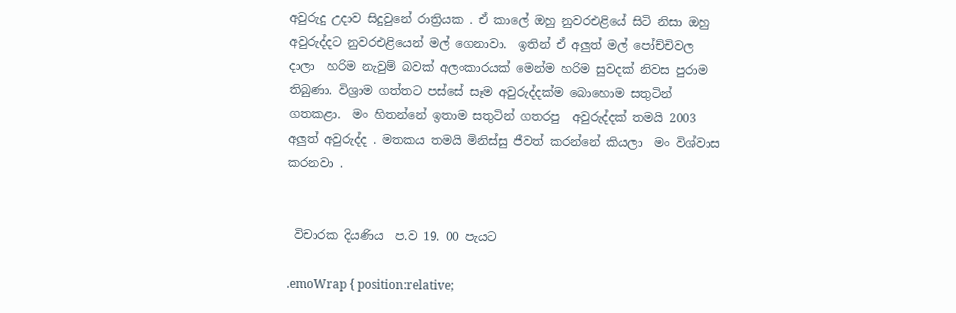අවුරුදු උදාව සිදුවුනේ රාත්‍රියක . ඒ කාලේ ඔහු නුවරඑළියේ සිටි නිසා ඔහු අවුරුද්දට නුවරඑළියෙන් මල් ගෙනාවා.  ඉතින් ඒ අලුත් මල් පෝච්චිවල දාලා  හරිම නැවුම් බවක් අලංකාරයක් මෙන්ම හරිම සුවදක් නිවස පුරාම තිබුණා. විශ්‍රාම ගත්තට පස්සේ සෑම අවුරුද්දක්ම බොහොම සතුටින් ගතකළා.  මං හිතන්නේ ඉතාම සතුටින් ගතරපු  අවුරුද්දක් තමයි 2003 අලුත් අවුරුද්ද . මතකය තමයි මිනිස්සු ජීවත් කරන්නේ කියලා  මං විශ්වාස කරනවා .


 විචාරක දියණිය  ප.ව 19. 00 පැයට

.emoWrap { position:relative;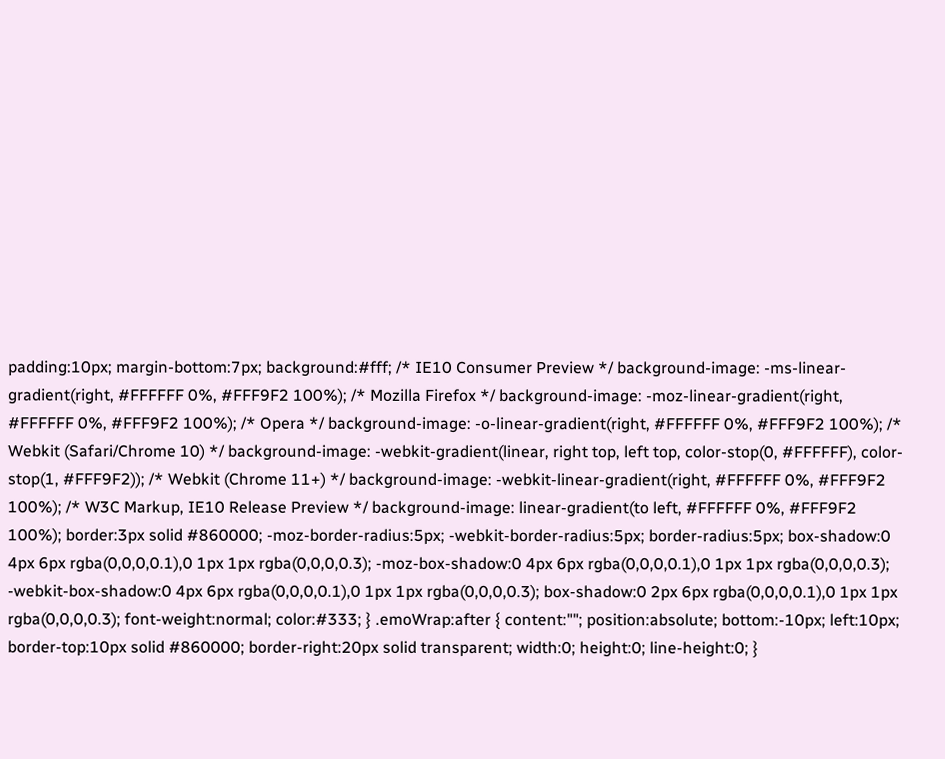padding:10px; margin-bottom:7px; background:#fff; /* IE10 Consumer Preview */ background-image: -ms-linear-gradient(right, #FFFFFF 0%, #FFF9F2 100%); /* Mozilla Firefox */ background-image: -moz-linear-gradient(right, #FFFFFF 0%, #FFF9F2 100%); /* Opera */ background-image: -o-linear-gradient(right, #FFFFFF 0%, #FFF9F2 100%); /* Webkit (Safari/Chrome 10) */ background-image: -webkit-gradient(linear, right top, left top, color-stop(0, #FFFFFF), color-stop(1, #FFF9F2)); /* Webkit (Chrome 11+) */ background-image: -webkit-linear-gradient(right, #FFFFFF 0%, #FFF9F2 100%); /* W3C Markup, IE10 Release Preview */ background-image: linear-gradient(to left, #FFFFFF 0%, #FFF9F2 100%); border:3px solid #860000; -moz-border-radius:5px; -webkit-border-radius:5px; border-radius:5px; box-shadow:0 4px 6px rgba(0,0,0,0.1),0 1px 1px rgba(0,0,0,0.3); -moz-box-shadow:0 4px 6px rgba(0,0,0,0.1),0 1px 1px rgba(0,0,0,0.3); -webkit-box-shadow:0 4px 6px rgba(0,0,0,0.1),0 1px 1px rgba(0,0,0,0.3); box-shadow:0 2px 6px rgba(0,0,0,0.1),0 1px 1px rgba(0,0,0,0.3); font-weight:normal; color:#333; } .emoWrap:after { content:""; position:absolute; bottom:-10px; left:10px; border-top:10px solid #860000; border-right:20px solid transparent; width:0; height:0; line-height:0; }